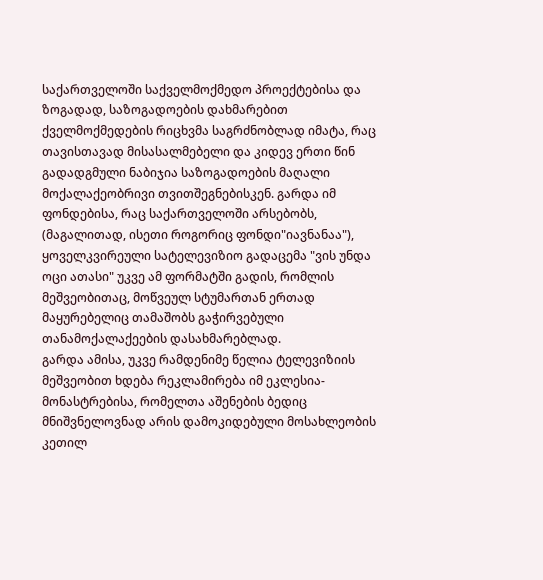საქართველოში საქველმოქმედო პროექტებისა და ზოგადად, საზოგადოების დახმარებით ქველმოქმედების რიცხვმა საგრძნობლად იმატა, რაც თავისთავად მისასალმებელი და კიდევ ერთი წინ გადადგმული ნაბიჯია საზოგადოების მაღალი მოქალაქეობრივი თვითშეგნებისკენ. გარდა იმ ფონდებისა, რაც საქართველოში არსებობს, (მაგალითად, ისეთი როგორიც ფონდი"იავნანაა"), ყოველკვირეული სატელევიზიო გადაცემა "ვის უნდა ოცი ათასი" უკვე ამ ფორმატში გადის, რომლის მეშვეობითაც, მოწვეულ სტუმართან ერთად მაყურებელიც თამაშობს გაჭირვებული თანამოქალაქეების დასახმარებლად.
გარდა ამისა, უკვე რამდენიმე წელია ტელევიზიის მეშვეობით ხდება რეკლამირება იმ ეკლესია-მონასტრებისა, რომელთა აშენების ბედიც მნიშვნელოვნად არის დამოკიდებული მოსახლეობის კეთილ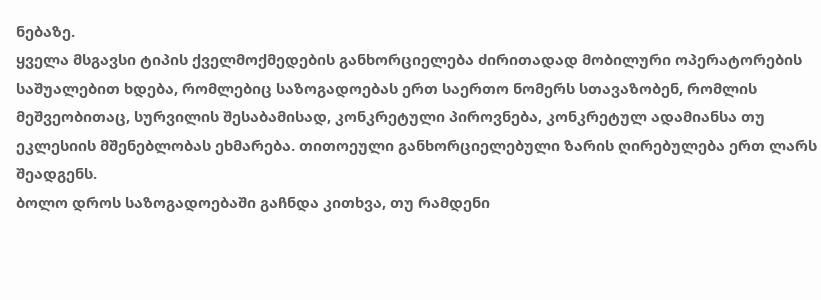ნებაზე.
ყველა მსგავსი ტიპის ქველმოქმედების განხორციელება ძირითადად მობილური ოპერატორების საშუალებით ხდება, რომლებიც საზოგადოებას ერთ საერთო ნომერს სთავაზობენ, რომლის მეშვეობითაც, სურვილის შესაბამისად, კონკრეტული პიროვნება, კონკრეტულ ადამიანსა თუ ეკლესიის მშენებლობას ეხმარება. თითოეული განხორციელებული ზარის ღირებულება ერთ ლარს შეადგენს.
ბოლო დროს საზოგადოებაში გაჩნდა კითხვა, თუ რამდენი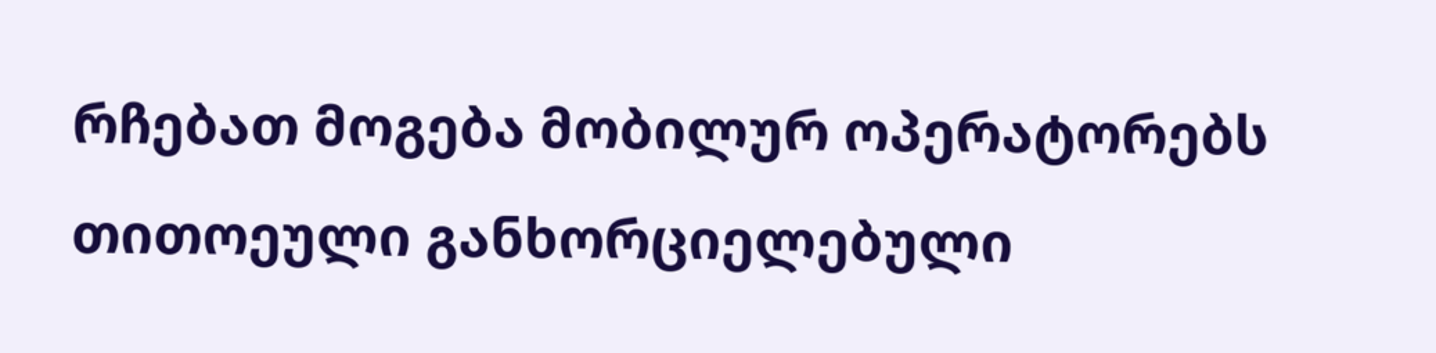რჩებათ მოგება მობილურ ოპერატორებს თითოეული განხორციელებული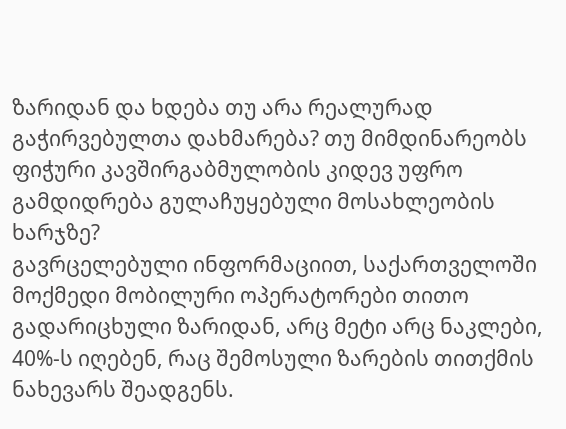ზარიდან და ხდება თუ არა რეალურად გაჭირვებულთა დახმარება? თუ მიმდინარეობს ფიჭური კავშირგაბმულობის კიდევ უფრო გამდიდრება გულაჩუყებული მოსახლეობის ხარჯზე?
გავრცელებული ინფორმაციით, საქართველოში მოქმედი მობილური ოპერატორები თითო გადარიცხული ზარიდან, არც მეტი არც ნაკლები, 40%-ს იღებენ, რაც შემოსული ზარების თითქმის ნახევარს შეადგენს.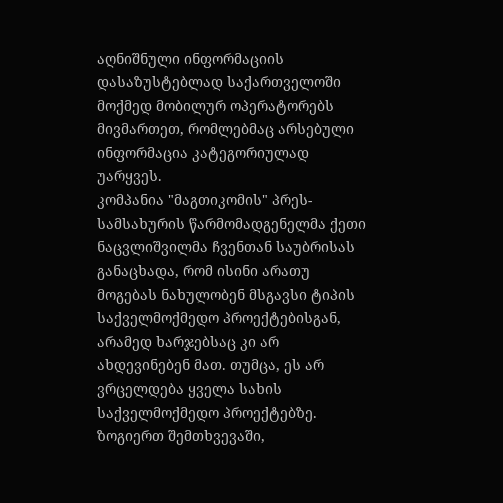აღნიშნული ინფორმაციის დასაზუსტებლად საქართველოში მოქმედ მობილურ ოპერატორებს მივმართეთ, რომლებმაც არსებული ინფორმაცია კატეგორიულად უარყვეს.
კომპანია "მაგთიკომის" პრეს-სამსახურის წარმომადგენელმა ქეთი ნაცვლიშვილმა ჩვენთან საუბრისას განაცხადა, რომ ისინი არათუ მოგებას ნახულობენ მსგავსი ტიპის საქველმოქმედო პროექტებისგან, არამედ ხარჯებსაც კი არ ახდევინებენ მათ. თუმცა, ეს არ ვრცელდება ყველა სახის საქველმოქმედო პროექტებზე. ზოგიერთ შემთხვევაში,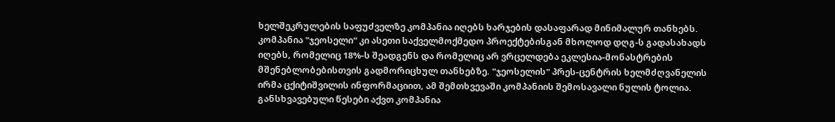ხელშეკრულების საფუძველზე კომპანია იღებს ხარჯების დასაფარად მინიმალურ თანხებს.
კომპანია "ჯეოსელი" კი ასეთი საქველმოქმედო პროექტებისგან მხოლოდ დღგ-ს გადასახადს იღებს, რომელიც 18%-ს შეადგენს და რომელიც არ ვრცელდება ეკლესია-მონასტრების მშენებლობებისთვის გადმორიცხულ თანხებზე. "ჯეოსელის" პრეს-ცენტრის ხელმძღვანელის ირმა ცქიტიშვილის ინფორმაციით, ამ შემთხვევაში კომპანიის შემოსავალი ნულის ტოლია.
განსხვავებული წესები აქვთ კომპანია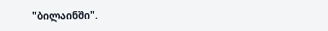"ბილაინში".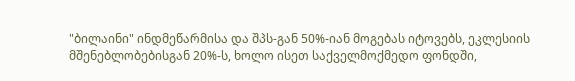"ბილაინი" ინდმეწარმისა და შპს-გან 50%-იან მოგებას იტოვებს, ეკლესიის მშენებლობებისგან 20%-ს, ხოლო ისეთ საქველმოქმედო ფონდში,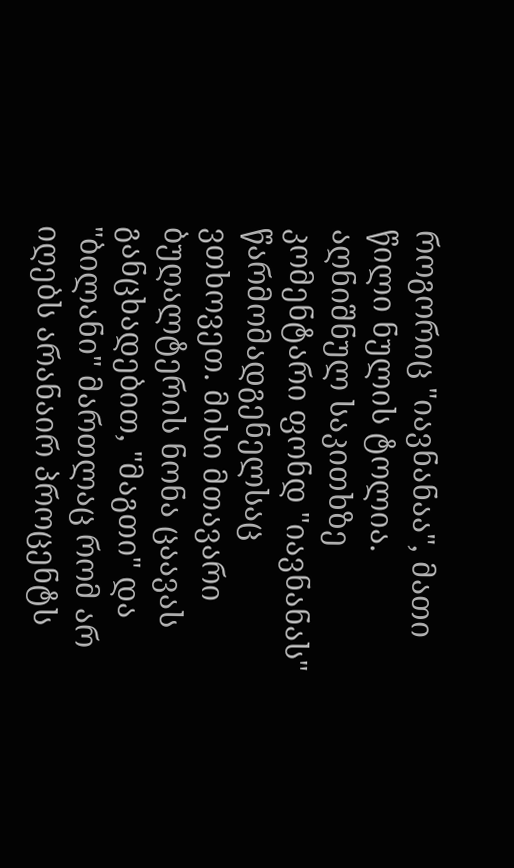როგორიც "იავნანაა", მათი წილი ნულის ტოლია.
აღნიშნულ საკითხზე კომენტარი ფონდ "იავნანას" წარმომადგენელსაც ვთხოვეთ. მისი მთავარი ბუღალტერის ნონა ცაავას განცხადებით, "მაგთი" და "ბილანი" მართლაც რომ არ იღებს არანაირ პროცენტს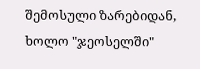შემოსული ზარებიდან, ხოლო "ჯეოსელში"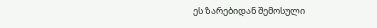ეს ზარებიდან შემოსული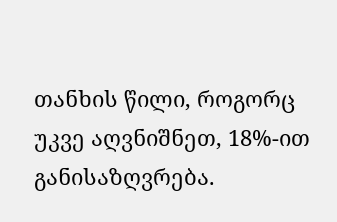თანხის წილი, როგორც უკვე აღვნიშნეთ, 18%-ით განისაზღვრება.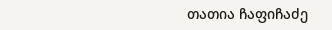თათია ჩაფიჩაძე